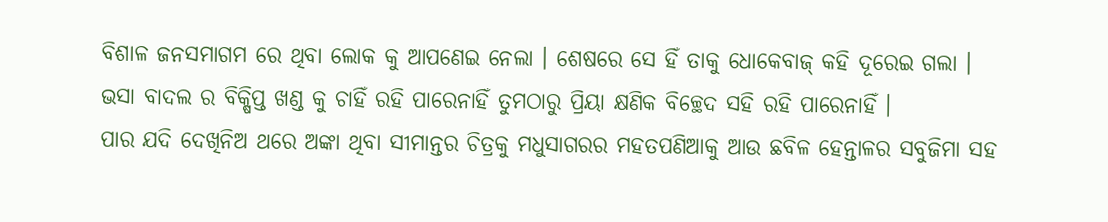ବିଶାଳ ଜନସମାଗମ ରେ ଥିବା ଲୋକ କୁ ଆପଣେଇ ନେଲା । ଶେଷରେ ସେ ହିଁ ତାକୁ ଧୋକେବାଜ୍ କହି ଦୂରେଇ ଗଲା ।
ଭସା ବାଦଲ ର ବିକ୍ଷିପ୍ତ ଖଣ୍ଡ କୁ ଚାହିଁ ରହି ପାରେନାହିଁ ତୁମଠାରୁ ପ୍ରିୟା କ୍ଷଣିକ ବିଚ୍ଛେଦ ସହି ରହି ପାରେନାହିଁ ।
ପାର ଯଦି ଦେଖିନିଅ ଥରେ ଅଙ୍କା ଥିବା ସୀମାନ୍ତର ଚିତ୍ରକୁ ମଧୁସାଗରର ମହତପଣିଆକୁ ଆଉ ଛବିଳ ହେନ୍ତାଳର ସବୁଜିମା ସହ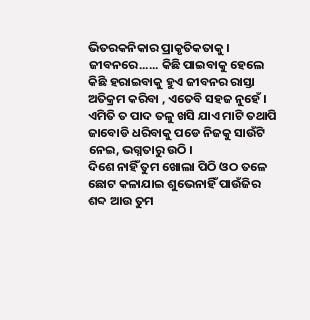ଭିତରକନିକାର ପ୍ରାକୃତିକତାକୁ ।
ଜୀବନରେ...... କିଛି ପାଇବାକୁ ହେଲେ କିଛି ହରାଇବାକୁ ହୁଏ ଜୀବନର ରାସ୍ତା ଅତିକ୍ରମ କରିବା , ଏତେବି ସହଜ ନୁହେଁ ।
ଏମିତି ତ ପାଦ ତଳୁ ଖସି ଯାଏ ମାଟି ତଥାପି ଜାବୋଡି ଧରିବାକୁ ପଡେ ନିଜକୁ ସାଉଁଟି ନେଇ, ଭଗ୍ନତାରୁ ଉଠି ।
ଦିଶେ ନାହିଁ ତୁମ ଖୋଲା ପିଠି ଓଠ ତଳେ ଛୋଟ କଳାଯାଇ ଶୁଭେନାହିଁ ପାଉଁଜିର ଶବ୍ଦ ଆଉ ତୁମ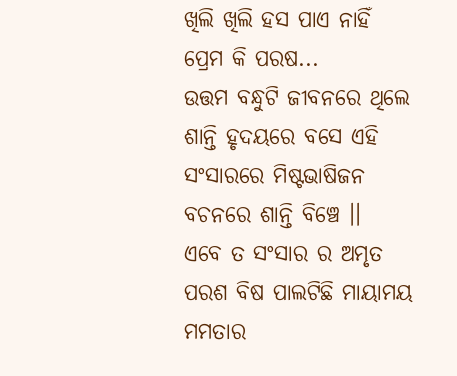ଖିଲି ଖିଲି ହସ ପାଏ ନାହିଁ ପ୍ରେମ କି ପରଷ...
ଉତ୍ତମ ବନ୍ଧୁଟି ଜୀବନରେ ଥିଲେ ଶାନ୍ତି ହୃଦୟରେ ବସେ ଏହି ସଂସାରରେ ମିଷ୍ଟଭାଷିଜନ ବଚନରେ ଶାନ୍ତି ବିଞ୍ଚେ ।।
ଏବେ ତ ସଂସାର ର ଅମୃତ ପରଶ ବିଷ ପାଲଟିଛି ମାୟାମୟ ମମତାର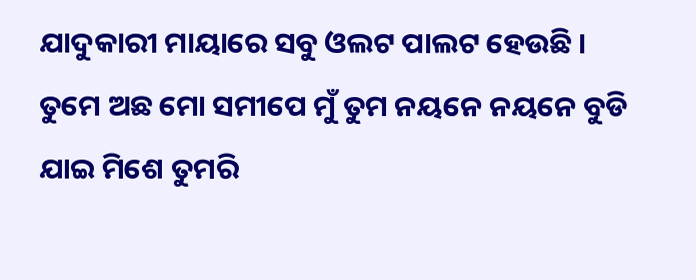ଯାଦୁକାରୀ ମାୟାରେ ସବୁ ଓଲଟ ପାଲଟ ହେଉଛି ।
ତୁମେ ଅଛ ମୋ ସମୀପେ ମୁଁ ତୁମ ନୟନେ ନୟନେ ବୁଡି ଯାଇ ମିଶେ ତୁମରି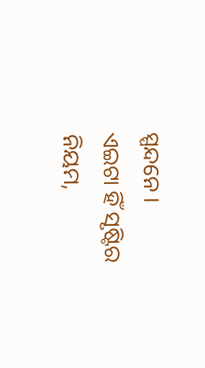ସ୍ପନ୍ଦନେ ।
ଏଇଟା ହିଁ ସୃଷ୍ଟିର ନିୟମ,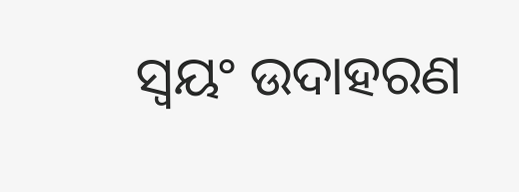ସ୍ଵୟଂ ଉଦାହରଣ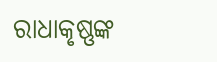ରାଧାକୃଷ୍ଣଙ୍କ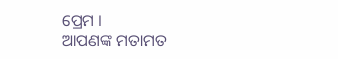ପ୍ରେମ ।
ଆପଣଙ୍କ ମତାମତ